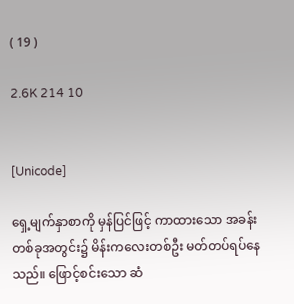( 19 )

2.6K 214 10


[Unicode]

ရှေ့မျက်နှာစာကို မှန်ပြင်ဖြင့် ကာထားသော အခန်းတစ်ခုအတွင်း၌ မိန်းကလေးတစ်ဦး မတ်တပ်ရပ်နေသည်။ ဖြောင့်စင်းသော ဆံ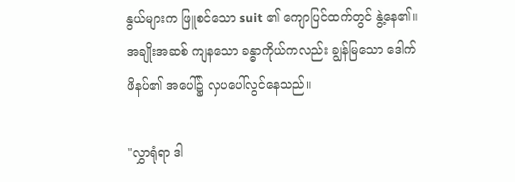နွယ်များက ဖြူစင်သော suit ၏ ကျောပြင်ထက်တွင် နွဲ့နေ၏။ အချိုးအဆစ် ကျနသော ခန္ဓာကိုယ်ကလည်း ချွန်မြသော ဒေါက်ဖိနပ်၏ အပေါ်၌ လှပပေါ်လွင်နေသည်။

"လွှာရုံရာ ဒါ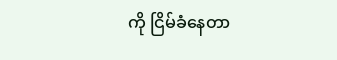ကို ငြိမ်ခံနေတာ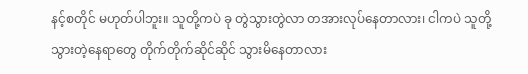နင့်စတိုင် မဟုတ်ပါဘူး။ သူတို့ကပဲ ခု တွဲသွားတွဲလာ တအားလုပ်နေတာလား၊ ငါကပဲ သူတို့သွားတဲ့နေရာတွေ တိုက်တိုက်ဆိုင်ဆိုင် သွားမိနေတာလား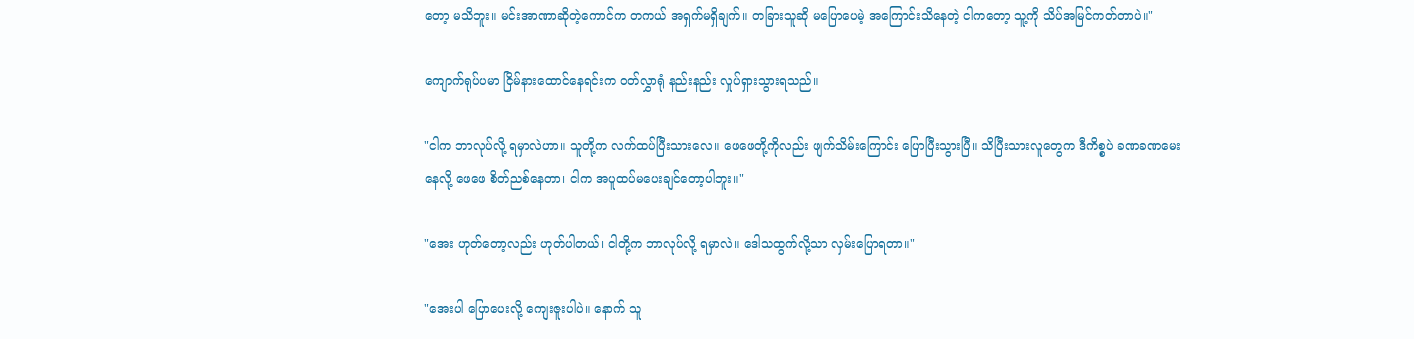တော့ မသိဘူး။ မင်းအာဏာဆိုတဲ့ကောင်က တကယ် အရှက်မရှိချက်။ တခြားသူဆို မပြောပေမဲ့ အကြောင်းသိနေတဲ့ ငါကတော့ သူ့ကို သိပ်အမြင်ကတ်တာပဲ။"

ကျောက်ရုပ်ပမာ ငြိမ်နား‌ထောင်နေရင်းက ၀တ်လွှာရုံ နည်းနည်း လှုပ်ရှားသွားရသည်။

"ငါက ဘာလုပ်လို့ ရမှာလဲဟာ။ သူတို့က လက်ထပ်ပြီးသားလေ။ ဖေဖေတို့ကိုလည်း ဖျက်သိမ်းကြောင်း ပြောပြီးသွားပြီ။ သိပြီးသား‌လူတွေက ဒီကိစ္စပဲ ခဏခဏမေးနေလို့ ဖေဖေ စိတ်ညစ်နေတာ၊ ငါက အပူထပ်မပေးချင်တော့ပါဘူး။"

"အေး ဟုတ်တော့လည်း ဟုတ်ပါတယ်၊ ငါတို့က ဘာလုပ်လို့ ရမှာလဲ။ ဒေါသထွက်လို့သာ လှမ်းပြောရတာ။"

"အေးပါ ပြောပေးလို့ ကျေးဇူးပါပဲ။ နောက် သူ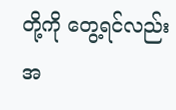တို့ကို တွေ့ရင်လည်း အ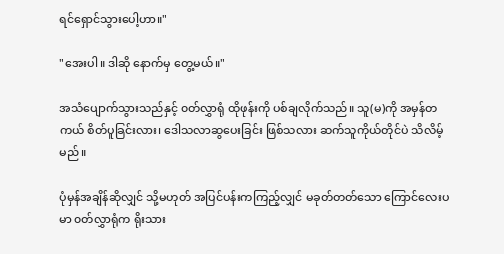ရင်ရှောင်သွားပေါ့ဟာ။"

"အေးပါ။ ဒါဆို နောက်မှ တွေ့မယ်။"

အသံပျောက်သွားသည်နှင့် ၀တ်လွှာရုံ ထိုဖုန်းကို ပစ်ချလိုက်သည်။ သူ(မ)ကို အမှန်တကယ် စိတ်ပူခြင်းလား၊ ဒေါသလာဆွပေးခြင်း ဖြစ်သလား ဆက်သူကိုယ်တိုင်ပဲ သိလိမ့်မည်။

ပုံမှန်အချိန်ဆိုလျှင် သို့မဟုတ် အပြင်ပန်းကကြည့်လျှင် မခုတ်တတ်သော ကြောင်လေးပမာ ၀တ်လွှာရုံက ရိုးသား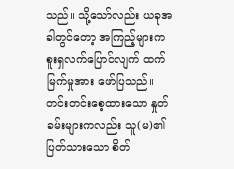သည်။ သို့သော်လည်း ယခုအခါတွင်တော့ အကြည့်များက စူးရှလက်ပြောင်လျက် ထက်မြက်မှုအား ဖော်ပြသည်။ တင်းတင်းစေ့ထားသော နှုတ်ခမ်းများကလည်း သူ(မ)၏ ပြတ်သားသော စိတ်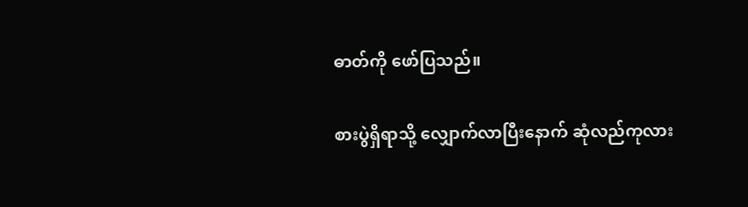ဓာတ်ကို ဖော်ပြသည်။

စားပွဲရှိရာသို့ လျှောက်လာပြီးနောက် ဆုံလည်ကုလား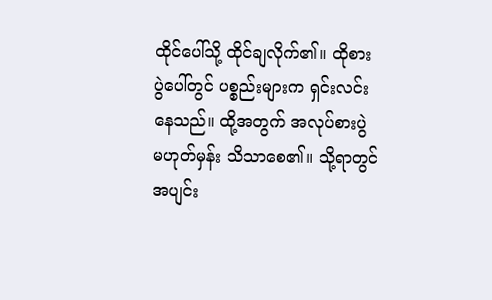ထိုင်ပေါ်သို့ ထိုင်ချလိုက်၏။ ထိုစားပွဲပေါ်တွင် ပစ္စည်းများက ရှင်းလင်းနေသည်။ ထို့အတွက် အလုပ်စားပွဲ မဟုတ်မှန်း သိသာစေ၏။ သို့ရာတွင် အပျင်း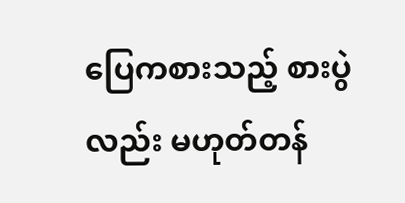ပြေကစားသည့် စားပွဲလည်း မဟုတ်တန်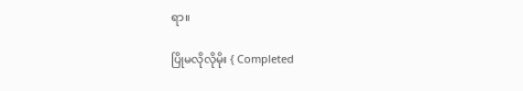ရာ။

ပြိုမလိုလိုမိုး { Completed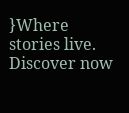}Where stories live. Discover now